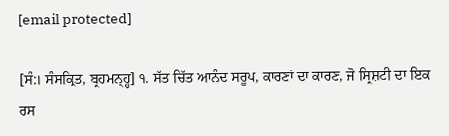[email protected]

[ਸੰ:। ਸੰਸਕ੍ਰਿਤ, ਬ੍ਰਹਮਨ੍ਹ੍ਹ] ੧. ਸੱਤ ਚਿੱਤ ਆਨੰਦ ਸਰੂਪ, ਕਾਰਣਾਂ ਦਾ ਕਾਰਣ, ਜੋ ਸ੍ਰਿਸ਼ਟੀ ਦਾ ਇਕ ਰਸ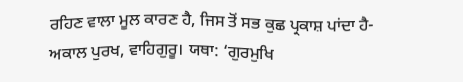ਰਹਿਣ ਵਾਲਾ ਮੂਲ ਕਾਰਣ ਹੈ, ਜਿਸ ਤੋਂ ਸਭ ਕੁਛ ਪ੍ਰਕਾਸ਼ ਪਾਂਦਾ ਹੈ-ਅਕਾਲ ਪੁਰਖ, ਵਾਹਿਗੁਰੂ। ਯਥਾ: ‘ਗੁਰਮੁਖਿ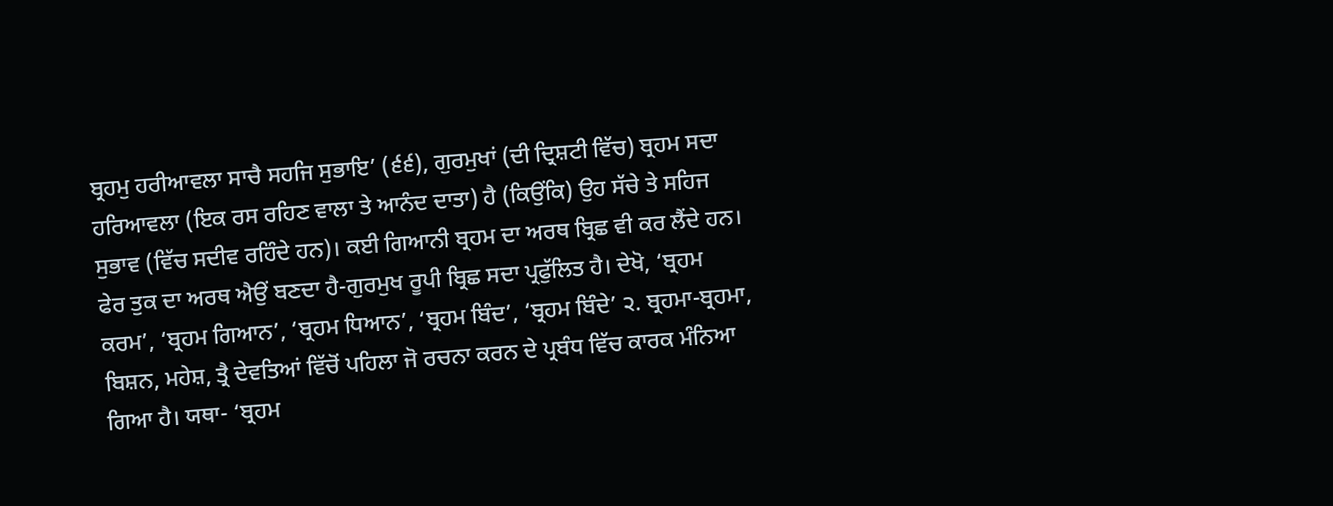ਬ੍ਰਹਮੁ ਹਰੀਆਵਲਾ ਸਾਚੈ ਸਹਜਿ ਸੁਭਾਇ’ (੬੬), ਗੁਰਮੁਖਾਂ (ਦੀ ਦ੍ਰਿਸ਼ਟੀ ਵਿੱਚ) ਬ੍ਰਹਮ ਸਦਾ ਹਰਿਆਵਲਾ (ਇਕ ਰਸ ਰਹਿਣ ਵਾਲਾ ਤੇ ਆਨੰਦ ਦਾਤਾ) ਹੈ (ਕਿਉਂਕਿ) ਉਹ ਸੱਚੇ ਤੇ ਸਹਿਜ ਸੁਭਾਵ (ਵਿੱਚ ਸਦੀਵ ਰਹਿੰਦੇ ਹਨ)। ਕਈ ਗਿਆਨੀ ਬ੍ਰਹਮ ਦਾ ਅਰਥ ਬ੍ਰਿਛ ਵੀ ਕਰ ਲੈਂਦੇ ਹਨ। ਫੇਰ ਤੁਕ ਦਾ ਅਰਥ ਐਉਂ ਬਣਦਾ ਹੈ-ਗੁਰਮੁਖ ਰੂਪੀ ਬ੍ਰਿਛ ਸਦਾ ਪ੍ਰਫੁੱਲਿਤ ਹੈ। ਦੇਖੋ, ‘ਬ੍ਰਹਮ ਕਰਮ’, ‘ਬ੍ਰਹਮ ਗਿਆਨ’, ‘ਬ੍ਰਹਮ ਧਿਆਨ’, ‘ਬ੍ਰਹਮ ਬਿੰਦ’, ‘ਬ੍ਰਹਮ ਬਿੰਦੇ’ ੨. ਬ੍ਰਹਮਾ-ਬ੍ਰਹਮਾ, ਬਿਸ਼ਨ, ਮਹੇਸ਼, ਤ੍ਰੈ ਦੇਵਤਿਆਂ ਵਿੱਚੋਂ ਪਹਿਲਾ ਜੋ ਰਚਨਾ ਕਰਨ ਦੇ ਪ੍ਰਬੰਧ ਵਿੱਚ ਕਾਰਕ ਮੰਨਿਆ ਗਿਆ ਹੈ। ਯਥਾ- ‘ਬ੍ਰਹਮ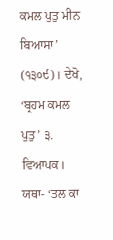ਕਮਲ ਪੁਤੁ ਮੀਨ ਬਿਆਸਾ’ (੧੩੦੯)। ਦੇਖੋ, ‘ਬ੍ਰਹਮ ਕਮਲ ਪੁਤੁ’ ੩. ਵਿਆਪਕ। ਯਥਾ- ‘ਤਲ ਕਾ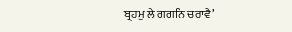ਬ੍ਰਹਮੁ ਲੇ ਗਗਨਿ ਚਰਾਵੈ’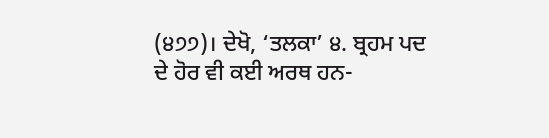(੪੭੭)। ਦੇਖੋ, ‘ਤਲਕਾ’ ੪. ਬ੍ਰਹਮ ਪਦ ਦੇ ਹੋਰ ਵੀ ਕਈ ਅਰਥ ਹਨ-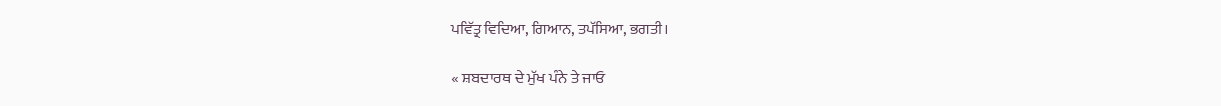ਪਵਿੱਤ੍ਰ ਵਿਦਿਆ, ਗਿਆਨ, ਤਪੱਸਿਆ, ਭਗਤੀ।

« ਸ਼ਬਦਾਰਥ ਦੇ ਮੁੱਖ ਪੰਨੇ ਤੇ ਜਾਓ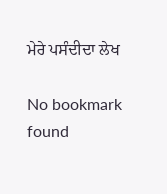ਮੇਰੇ ਪਸੰਦੀਦਾ ਲੇਖ

No bookmark found